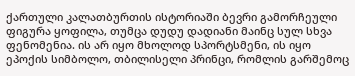ქართული კალათბურთის ისტორიაში ბევრი გამორჩეული ფიგურა ყოფილა, თუმცა დუდუ დადიანი მაინც სულ სხვა ფენომენია. ის არ იყო მხოლოდ სპორტსმენი, ის იყო ეპოქის სიმბოლო, თბილისელი პრინცი, რომლის გარშემოც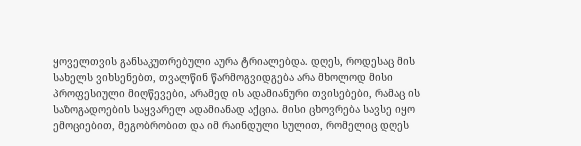ყოველთვის განსაკუთრებული აურა ტრიალებდა. დღეს, როდესაც მის სახელს ვიხსენებთ, თვალწინ წარმოგვიდგება არა მხოლოდ მისი პროფესიული მიღწევები, არამედ ის ადამიანური თვისებები, რამაც ის საზოგადოების საყვარელ ადამიანად აქცია. მისი ცხოვრება სავსე იყო ემოციებით, მეგობრობით და იმ რაინდული სულით, რომელიც დღეს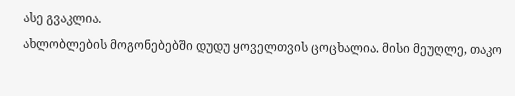ასე გვაკლია.
ახლობლების მოგონებებში დუდუ ყოველთვის ცოცხალია. მისი მეუღლე, თაკო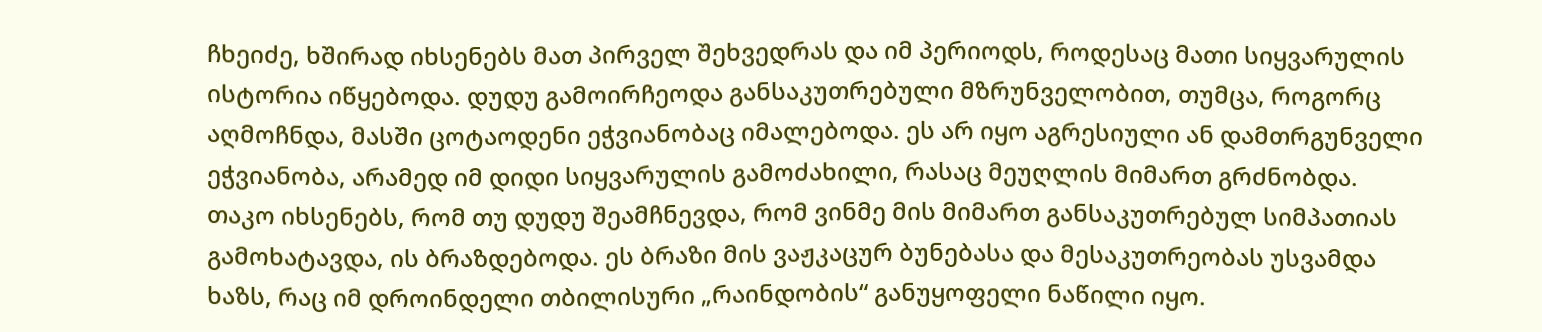ჩხეიძე, ხშირად იხსენებს მათ პირველ შეხვედრას და იმ პერიოდს, როდესაც მათი სიყვარულის ისტორია იწყებოდა. დუდუ გამოირჩეოდა განსაკუთრებული მზრუნველობით, თუმცა, როგორც აღმოჩნდა, მასში ცოტაოდენი ეჭვიანობაც იმალებოდა. ეს არ იყო აგრესიული ან დამთრგუნველი ეჭვიანობა, არამედ იმ დიდი სიყვარულის გამოძახილი, რასაც მეუღლის მიმართ გრძნობდა. თაკო იხსენებს, რომ თუ დუდუ შეამჩნევდა, რომ ვინმე მის მიმართ განსაკუთრებულ სიმპათიას გამოხატავდა, ის ბრაზდებოდა. ეს ბრაზი მის ვაჟკაცურ ბუნებასა და მესაკუთრეობას უსვამდა ხაზს, რაც იმ დროინდელი თბილისური „რაინდობის“ განუყოფელი ნაწილი იყო.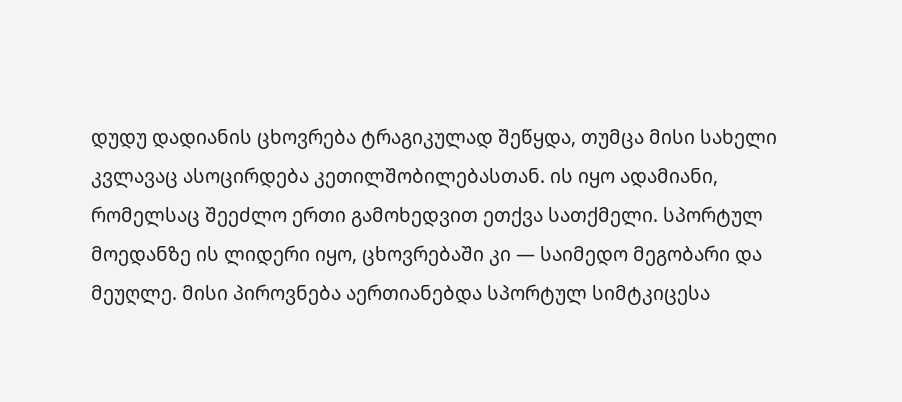დუდუ დადიანის ცხოვრება ტრაგიკულად შეწყდა, თუმცა მისი სახელი კვლავაც ასოცირდება კეთილშობილებასთან. ის იყო ადამიანი, რომელსაც შეეძლო ერთი გამოხედვით ეთქვა სათქმელი. სპორტულ მოედანზე ის ლიდერი იყო, ცხოვრებაში კი — საიმედო მეგობარი და მეუღლე. მისი პიროვნება აერთიანებდა სპორტულ სიმტკიცესა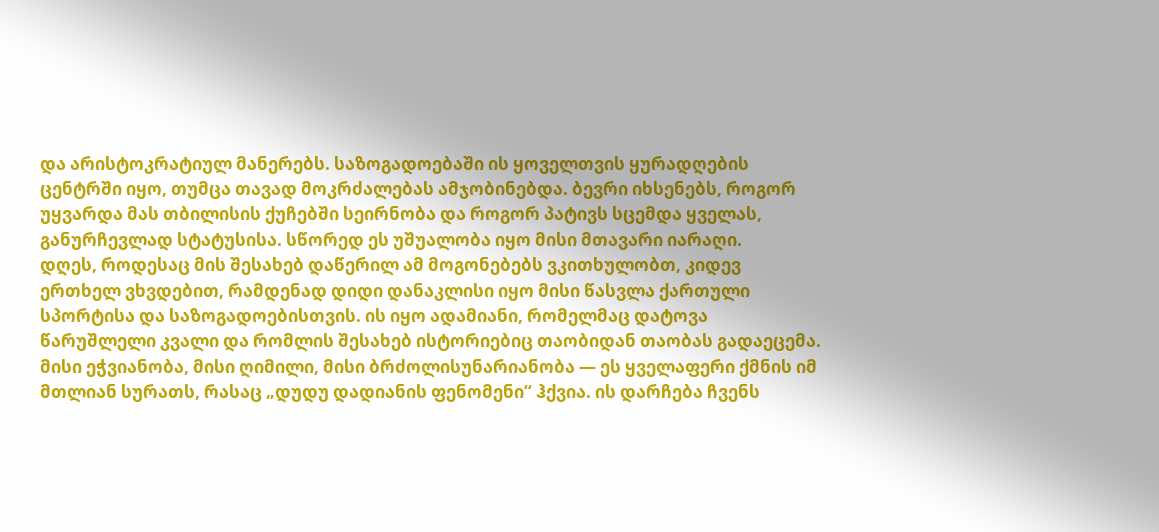და არისტოკრატიულ მანერებს. საზოგადოებაში ის ყოველთვის ყურადღების ცენტრში იყო, თუმცა თავად მოკრძალებას ამჯობინებდა. ბევრი იხსენებს, როგორ უყვარდა მას თბილისის ქუჩებში სეირნობა და როგორ პატივს სცემდა ყველას, განურჩევლად სტატუსისა. სწორედ ეს უშუალობა იყო მისი მთავარი იარაღი.
დღეს, როდესაც მის შესახებ დაწერილ ამ მოგონებებს ვკითხულობთ, კიდევ ერთხელ ვხვდებით, რამდენად დიდი დანაკლისი იყო მისი წასვლა ქართული სპორტისა და საზოგადოებისთვის. ის იყო ადამიანი, რომელმაც დატოვა წარუშლელი კვალი და რომლის შესახებ ისტორიებიც თაობიდან თაობას გადაეცემა. მისი ეჭვიანობა, მისი ღიმილი, მისი ბრძოლისუნარიანობა — ეს ყველაფერი ქმნის იმ მთლიან სურათს, რასაც „დუდუ დადიანის ფენომენი“ ჰქვია. ის დარჩება ჩვენს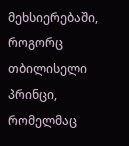მეხსიერებაში, როგორც თბილისელი პრინცი, რომელმაც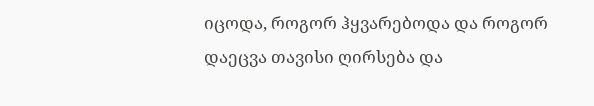იცოდა, როგორ ჰყვარებოდა და როგორ დაეცვა თავისი ღირსება და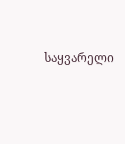საყვარელი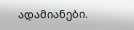ადამიანები.